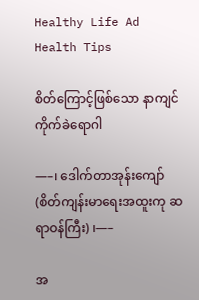Healthy Life Ad
Health Tips

စိတ်ကြောင့်ဖြစ်သော နာကျင်ကိုက်ခဲရောဂါ

—–၊ ဒေါက်တာအုန်းကျော် (စိတ်ကျန်းမာရေးအထူးကု ဆရာဝန်ကြီး) ၊—–

အ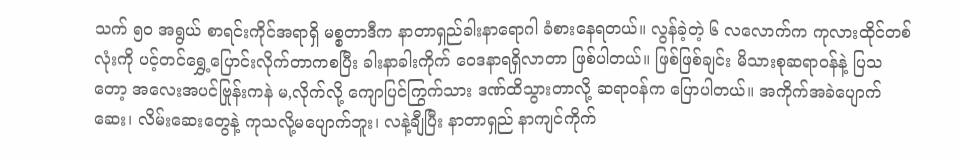သက် ၅၀ အရွယ် စာရင်းကိုင်အရာရှိ မစ္စတာဒီက နာတာရှည်ခါးနာရောဂါ ခံစားနေရတယ်။ လွန်ခဲ့တဲ့ ၆ လလောက်က ကုလားထိုင်တစ်လုံးကို ပင့်တင်ရွှေ့ပြောင်းလိုက်တာကစပြီး ခါးနာခါးကိုက် ဝေဒနာရရှိလာတာ ဖြစ်ပါတယ်။ ဖြစ်ဖြစ်ချင်း မိသားစုဆရာဝန်နဲ့ ပြသတော့ အလေးအပင်ဗြုန်းကနဲ မ,လိုက်လို့ ကျောပြင်ကြွက်သား ဒဏ်ထိသွားတာလို့ ဆရာဝန်က ပြောပါတယ်။ အကိုက်အခဲပျောက်ဆေး၊ လိမ်းဆေးတွေနဲ့ ကုသလို့မပျောက်ဘူး၊ လနဲ့ချီပြီး နာတာရှည် နာကျင်ကိုက်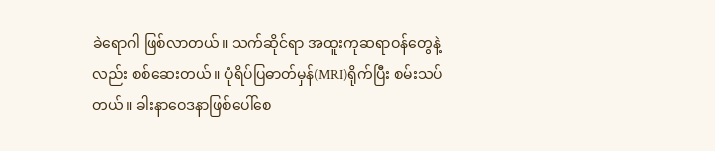ခဲရောဂါ ဖြစ်လာတယ်။ သက်ဆိုင်ရာ အထူးကုဆရာဝန်တွေနဲ့လည်း စစ်ဆေးတယ်။ ပုံရိပ်ပြဓာတ်မှန်(MRI)ရိုက်ပြီး စမ်းသပ်တယ်။ ခါးနာဝေဒနာဖြစ်ပေါ်စေ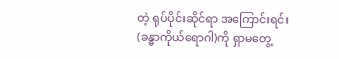တဲ့ ရုပ်ပိုင်းဆိုင်ရာ အကြောင်းရင်း(ခန္ဓာကိုယ်ရောဂါ)ကို ရှာမတွေ့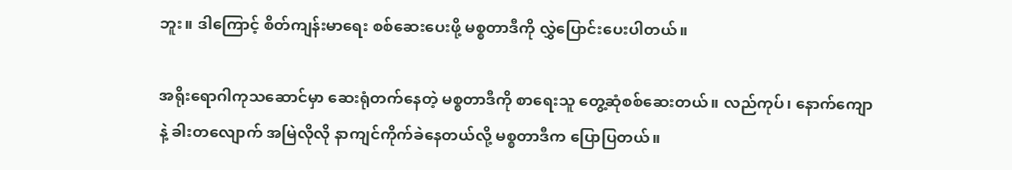ဘူး။ ဒါကြောင့် စိတ်ကျန်းမာရေး စစ်ဆေးပေးဖို့ မစ္စတာဒီကို လွှဲပြောင်းပေးပါတယ်။

အရိုးရောဂါကုသဆောင်မှာ ဆေးရုံတက်နေတဲ့ မစ္စတာဒီကို စာရေးသူ တွေ့ဆုံစစ်ဆေးတယ်။ လည်ကုပ်၊ နောက်ကျောနဲ့ ခါးတလျောက် အမြဲလိုလို နာကျင်ကိုက်ခဲနေတယ်လို့ မစ္စတာဒီက ပြောပြတယ်။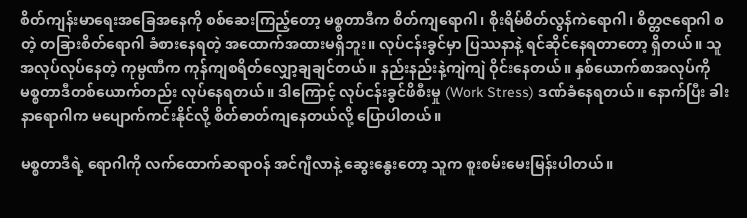စိတ်ကျန်းမာရေးအခြေအနေကို စစ်ဆေးကြည့်တော့ မစ္စတာဒီက စိတ်ကျရောဂါ၊ စိုးရိမ်စိတ်လွန်ကဲရောဂါ၊ စိတ္တဇရောဂါ စတဲ့ တခြားစိတ်ရောဂါ ခံစားနေရတဲ့ အထောက်အထားမရှိဘူး။ လုပ်ငန်းခွင်မှာ ပြဿနာနဲ့ ရင်ဆိုင်နေရတာတော့ ရှိတယ်။ သူအလုပ်လုပ်နေတဲ့ ကုမ္ပဏီက ကုန်ကျစရိတ်လျှော့ချချင်တယ်။ နည်းနည်းနဲ့ကျဲကျဲ ဝိုင်းနေတယ်။ နှစ်ယောက်စာအလုပ်ကို မစ္စတာဒီတစ်ယောက်တည်း လုပ်နေရတယ်။ ဒါကြောင့် လုပ်ငန်းခွင်ဖိစီးမှု (Work Stress) ဒဏ်ခံနေရတယ်။ နောက်ပြီး ခါးနာရောဂါက မပျောက်ကင်းနိုင်လို့ စိတ်ဓာတ်ကျနေတယ်လို့ ပြောပါတယ်။

မစ္စတာဒီရဲ့ ရောဂါကို လက်ထောက်ဆရာဝန် အင်ဂျီလာနဲ့ ဆွေးနွေးတော့ သူက စူးစမ်းမေးမြန်းပါတယ်။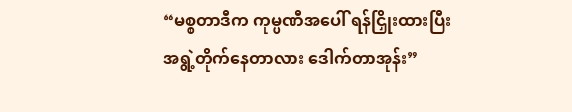“မစ္စတာဒီက ကုမ္ပဏီအပေါ် ရန်ငြှိုးထားပြီး အရွဲ့တိုက်နေတာလား ဒေါက်တာအုန်း”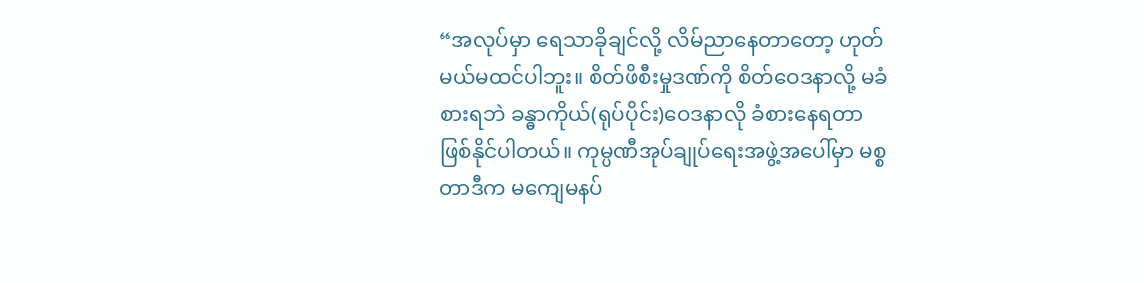“အလုပ်မှာ ရေသာခိုချင်လို့ လိမ်ညာနေတာတော့ ဟုတ်မယ်မထင်ပါဘူး။ စိတ်ဖိစီးမှုဒဏ်ကို စိတ်ဝေဒနာလို့ မခံစားရဘဲ ခန္ဓာကိုယ်(ရုပ်ပိုင်း)ဝေဒနာလို ခံစားနေရတာ ဖြစ်နိုင်ပါတယ်။ ကုမ္ပဏီအုပ်ချုပ်ရေးအဖွဲ့အပေါ်မှာ မစ္စတာဒီက မကျေမနပ်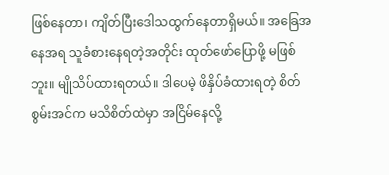ဖြစ်နေတာ၊ ကျိတ်ပြီးဒေါသထွက်နေတာရှိမယ်။ အခြေအနေအရ သူခံစားနေရတဲ့အတိုင်း ထုတ်ဖော်ပြောဖို့ မဖြစ်ဘူး။ မျိုသိပ်ထားရတယ်။ ဒါပေမဲ့ ဖိနှိပ်ခံထားရတဲ့ စိတ်စွမ်းအင်က မသိစိတ်ထဲမှာ အငြိမ်နေလို့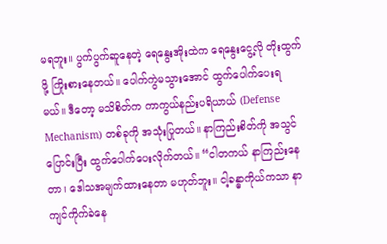မရဘူး။ ပွက်ပွက်ဆူနေတဲ့ ရေနွေးအိုးထဲက ရေနွေးငွေ့လို တိုးထွက်ဖို့ ကြိုးစားနေတယ်။ ပေါက်ကွဲမသွားအောင် ထွက်ပေါက်ပေးရမယ်။ ဒီတော့ မသိစိတ်က ကာကွယ်နည်းပရိယာယ် (Defense Mechanism) တစ်ခုကို အသုံးပြုတယ်။ နာကြည်းစိတ်ကို အသွင်ပြောင်းပြီး ထွက်ပေါက်ပေးလိုက်တယ်။ “ငါတကယ် နာကြည်းနေတာ၊ ဒေါသအမျက်ထားနေတာ မဟုတ်ဘူး။ ငါ့ခန္ဓာကိုယ်ကသာ နာကျင်ကိုက်ခဲနေ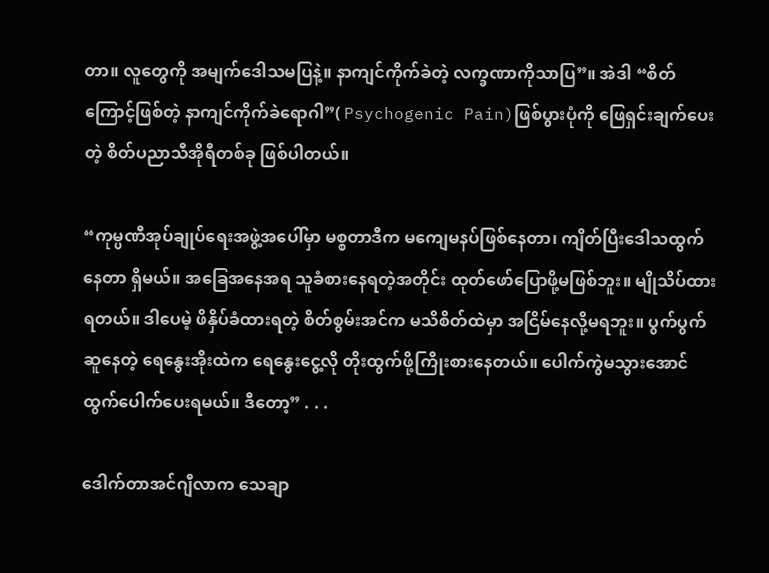တာ။ လူတွေကို အမျက်ဒေါသမပြနဲ့။ နာကျင်ကိုက်ခဲတဲ့ လက္ခဏာကိုသာပြ”။ အဲဒါ “စိတ်ကြောင့်ဖြစ်တဲ့ နာကျင်ကိုက်ခဲရောဂါ”( Psychogenic Pain)ဖြစ်ပွားပုံကို ဖြေရှင်းချက်ပေးတဲ့ စိတ်ပညာသီအိုရီတစ်ခု ဖြစ်ပါတယ်။

“ကုမ္ပဏီအုပ်ချုပ်ရေးအဖွဲ့အပေါ်မှာ မစ္စတာဒီက မကျေမနပ်ဖြစ်နေတာ၊ ကျိတ်ပြီးဒေါသထွက်နေတာ ရှိမယ်။ အခြေအနေအရ သူခံစားနေရတဲ့အတိုင်း ထုတ်ဖော်ပြောဖို့မဖြစ်ဘူး။ မျိုသိပ်ထားရတယ်။ ဒါပေမဲ့ ဖိနှိပ်ခံထားရတဲ့ စိတ်စွမ်းအင်က မသိစိတ်ထဲမှာ အငြိမ်နေလို့မရဘူး။ ပွက်ပွက်ဆူနေတဲ့ ရေနွေးအိုးထဲက ရေနွေးငွေ့လို တိုးထွက်ဖို့ကြိုးစားနေတယ်။ ပေါက်ကွဲမသွားအောင် ထွက်ပေါက်ပေးရမယ်။ ဒီတော့” . . .

ဒေါက်တာအင်ဂျီလာက သေချာ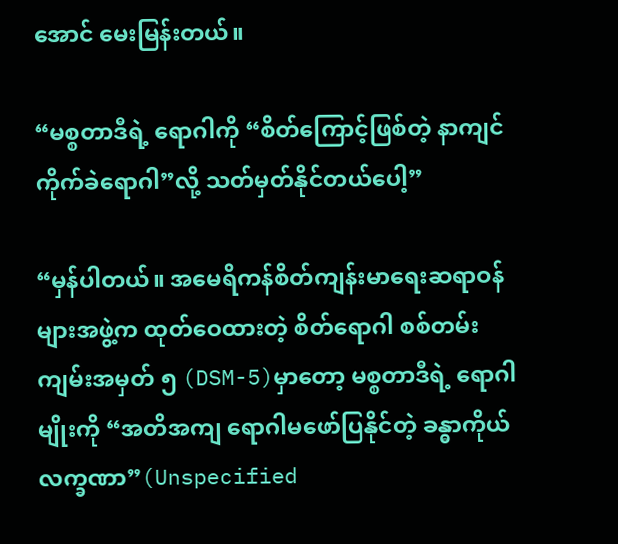အောင် မေးမြန်းတယ်။

“မစ္စတာဒီရဲ့ ရောဂါကို “စိတ်ကြောင့်ဖြစ်တဲ့ နာကျင်ကိုက်ခဲရောဂါ”လို့ သတ်မှတ်နိုင်တယ်ပေါ့”

“မှန်ပါတယ်။ အမေရိကန်စိတ်ကျန်းမာရေးဆရာဝန်များအဖွဲ့က ထုတ်ဝေထားတဲ့ စိတ်ရောဂါ စစ်တမ်းကျမ်းအမှတ် ၅ (DSM-5)မှာတော့ မစ္စတာဒီရဲ့ ရောဂါမျိုးကို “အတိအကျ ရောဂါမဖော်ပြနိုင်တဲ့ ခန္ဓာကိုယ်လက္ခဏာ”(Unspecified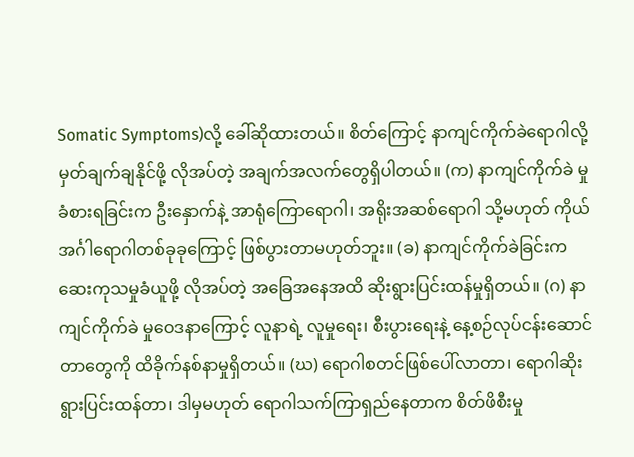Somatic Symptoms)လို့ ခေါ်ဆိုထားတယ်။ စိတ်ကြောင့် နာကျင်ကိုက်ခဲရောဂါလို့ မှတ်ချက်ချနိုင်ဖို့ လိုအပ်တဲ့ အချက်အလက်တွေရှိပါတယ်။ (က) နာကျင်ကိုက်ခဲ မှုခံစားရခြင်းက ဦးနှောက်နဲ့ အာရုံကြောရောဂါ၊ အရိုးအဆစ်ရောဂါ သို့မဟုတ် ကိုယ်အင်္ဂါရောဂါတစ်ခုခုကြောင့် ဖြစ်ပွားတာမဟုတ်ဘူး။ (ခ) နာကျင်ကိုက်ခဲခြင်းက ဆေးကုသမှုခံယူဖို့ လိုအပ်တဲ့ အခြေအနေအထိ ဆိုးရွားပြင်းထန်မှုရှိတယ်။ (ဂ) နာကျင်ကိုက်ခဲ မှုဝေဒနာကြောင့် လူနာရဲ့ လူမှုရေး၊ စီးပွားရေးနဲ့ နေ့စဉ်လုပ်ငန်းဆောင်တာတွေကို ထိခိုက်နစ်နာမှုရှိတယ်။ (ဃ) ရောဂါစတင်ဖြစ်ပေါ်လာတာ၊ ရောဂါဆိုးရွားပြင်းထန်တာ၊ ဒါမှမဟုတ် ရောဂါသက်ကြာရှည်နေတာက စိတ်ဖိစီးမှု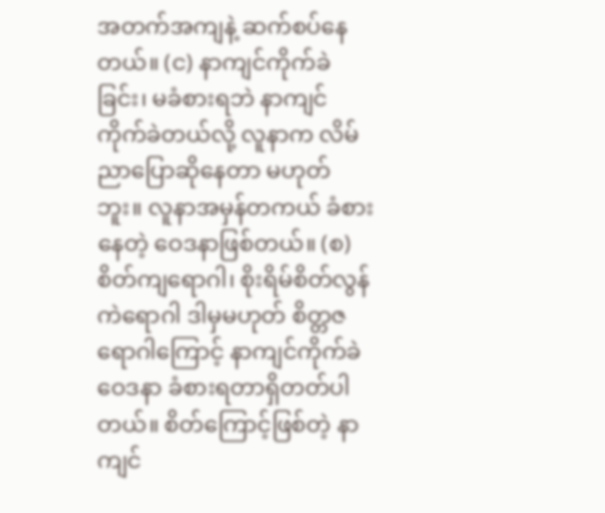အတက်အကျနဲ့ ဆက်စပ်နေတယ်။ (င) နာကျင်ကိုက်ခဲခြင်း၊ မခံစားရဘဲ နာကျင်ကိုက်ခဲတယ်လို့ လူနာက လိမ်ညာပြောဆိုနေတာ မဟုတ်ဘူး။ လူနာအမှန်တကယ် ခံစားနေတဲ့ ဝေဒနာဖြစ်တယ်။ (စ) စိတ်ကျရောဂါ၊ စိုးရိမ်စိတ်လွန်ကဲရောဂါ ဒါမှမဟုတ် စိတ္တဇရောဂါကြောင့် နာကျင်ကိုက်ခဲဝေဒနာ ခံစားရတာရှိတတ်ပါတယ်။ စိတ်ကြောင့်ဖြစ်တဲ့ နာကျင်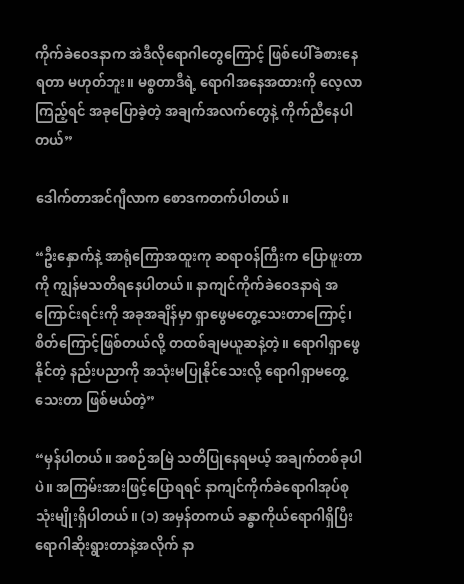ကိုက်ခဲဝေဒနာက အဲဒီလိုရောဂါတွေကြောင့် ဖြစ်ပေါ်ခံစားနေရတာ မဟုတ်ဘူး။ မစ္စတာဒီရဲ့ ရောဂါအနေအထားကို လေ့လာကြည့်ရင် အခုပြောခဲ့တဲ့ အချက်အလက်တွေနဲ့ ကိုက်ညီနေပါတယ်”

ဒေါက်တာအင်ဂျီလာက စောဒကတက်ပါတယ်။

“ဦးနှောက်နဲ့ အာရုံကြောအထူးကု ဆရာဝန်ကြီးက ပြောဖူးတာကို ကျွန်မသတိရနေပါတယ်။ နာကျင်ကိုက်ခဲဝေဒနာရဲ အကြောင်းရင်းကို အခုအချိန်မှာ ရှာဖွေမတွေ့သေးတာကြောင့်၊ စိတ်ကြောင့်ဖြစ်တယ်လို့ တထစ်ချမယူဆနဲ့တဲ့။ ရောဂါရှာဖွေနိုင်တဲ့ နည်းပညာကို အသုံးမပြုနိုင်သေးလို့ ရောဂါရှာမတွေ့သေးတာ ဖြစ်မယ်တဲ့”

“မှန်ပါတယ်။ အစဉ်အမြဲ သတိပြုနေရမယ့် အချက်တစ်ခုပါပဲ။ အကြမ်းအားဖြင့်ပြောရရင် နာကျင်ကိုက်ခဲရောဂါအုပ်စု သုံးမျိုးရှိပါတယ်။ (၁) အမှန်တကယ် ခန္ဓာကိုယ်ရောဂါရှိပြီး ရောဂါဆိုးရွားတာနဲ့အလိုက် နာ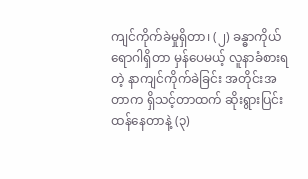ကျင်ကိုက်ခဲမှုရှိတာ၊ (၂) ခန္ဓာကိုယ်ရောဂါရှိတာ မှန်ပေမယ့် လူနာခံစားရတဲ့ နာကျင်ကိုက်ခဲခြင်း အတိုင်းအတာက ရှိသင့်တာထက် ဆိုးရွားပြင်းထန်နေတာနဲ့ (၃)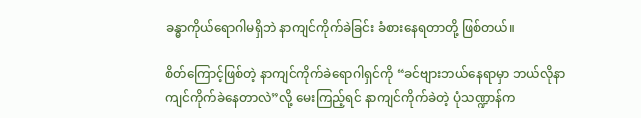ခန္ဓာကိုယ်ရောဂါမရှိဘဲ နာကျင်ကိုက်ခဲခြင်း ခံစားနေရတာတို့ ဖြစ်တယ်။

စိတ်ကြောင့်ဖြစ်တဲ့ နာကျင်ကိုက်ခဲရောဂါရှင်ကို “ခင်ဗျားဘယ်နေရာမှာ ဘယ်လိုနာကျင်ကိုက်ခဲနေတာလဲ”လို့ မေးကြည့်ရင် နာကျင်ကိုက်ခဲတဲ့ ပုံသဏ္ဍာန်က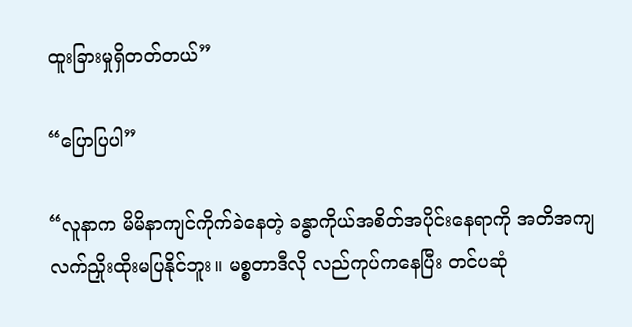ထူးခြားမှုရှိတတ်တယ်”

“ပြောပြပါ”

“လူနာက မိမိနာကျင်ကိုက်ခဲနေတဲ့ ခန္ဓာကိုယ်အစိတ်အပိုင်းနေရာကို အတိအကျ လက်ညှိုးထိုးမပြနိုင်ဘူး။ မစ္စတာဒီလို လည်ကုပ်ကနေပြီး တင်ပဆုံ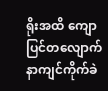ရိုးအထိ ကျောပြင်တလျောက် နာကျင်ကိုက်ခဲ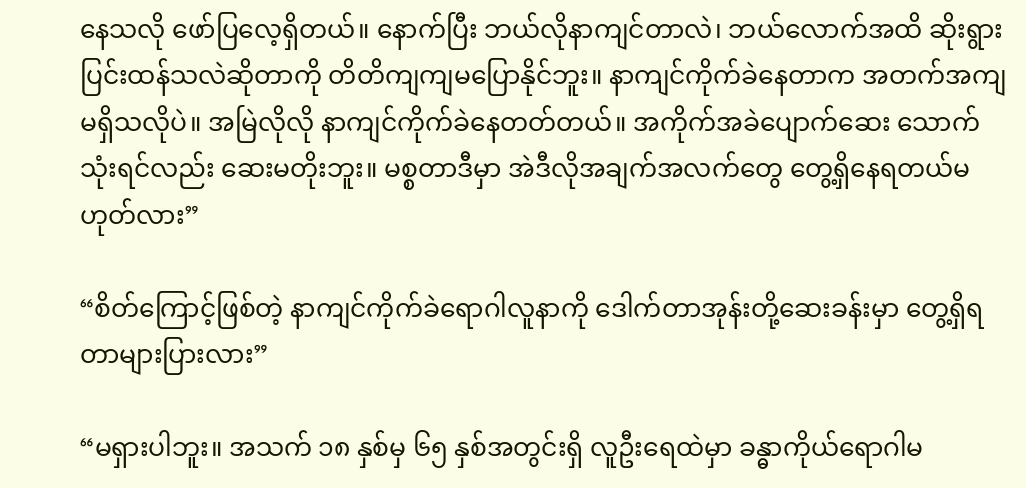နေသလို ဖော်ပြလေ့ရှိတယ်။ နောက်ပြီး ဘယ်လိုနာကျင်တာလဲ၊ ဘယ်လောက်အထိ ဆိုးရွားပြင်းထန်သလဲဆိုတာကို တိတိကျကျမပြောနိုင်ဘူး။ နာကျင်ကိုက်ခဲနေတာက အတက်အကျ မရှိသလိုပဲ။ အမြဲလိုလို နာကျင်ကိုက်ခဲနေတတ်တယ်။ အကိုက်အခဲပျောက်ဆေး သောက်သုံးရင်လည်း ဆေးမတိုးဘူး။ မစ္စတာဒီမှာ အဲဒီလိုအချက်အလက်တွေ တွေ့ရှိနေရတယ်မဟုတ်လား”

“စိတ်ကြောင့်ဖြစ်တဲ့ နာကျင်ကိုက်ခဲရောဂါလူနာကို ဒေါက်တာအုန်းတို့ဆေးခန်းမှာ တွေ့ရှိရတာများပြားလား”

“မရှားပါဘူး။ အသက် ၁၈ နှစ်မှ ၆၅ နှစ်အတွင်းရှိ လူဦးရေထဲမှာ ခန္ဓာကိုယ်ရောဂါမ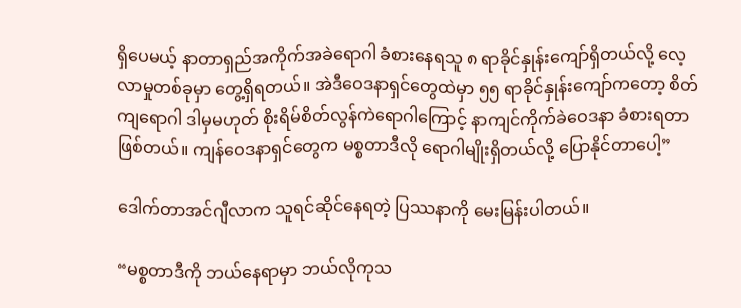ရှိပေမယ့် နာတာရှည်အကိုက်အခဲရောဂါ ခံစားနေရသူ ၈ ရာခိုင်နှုန်းကျော်ရှိတယ်လို့ လေ့လာမှုတစ်ခုမှာ တွေ့ရှိရတယ်။ အဲဒီဝေဒနာရှင်တွေထဲမှာ ၅၅ ရာခိုင်နှုန်းကျော်ကတော့ စိတ်ကျရောဂါ ဒါမှမဟုတ် စိုးရိမ်စိတ်လွန်ကဲရောဂါကြောင့် နာကျင်ကိုက်ခဲဝေဒနာ ခံစားရတာဖြစ်တယ်။ ကျန်ဝေဒနာရှင်တွေက မစ္စတာဒီလို ရောဂါမျိုးရှိတယ်လို့ ပြောနိုင်တာပေါ့”

ဒေါက်တာအင်ဂျီလာက သူရင်ဆိုင်နေရတဲ့ ပြဿနာကို မေးမြန်းပါတယ်။

“မစ္စတာဒီကို ဘယ်နေရာမှာ ဘယ်လိုကုသ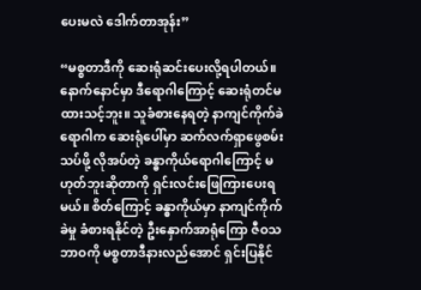ပေးမလဲ ဒေါက်တာအုန်း”

“မစ္စတာဒီကို ဆေးရုံဆင်းပေးလို့ရပါတယ်။ နောက်နောင်မှာ ဒီရောဂါကြောင့် ဆေးရုံတင်မထားသင့်ဘူး။ သူခံစားနေရတဲ့ နာကျင်ကိုက်ခဲရောဂါက ဆေးရုံပေါ်မှာ ဆက်လက်ရှာဖွေစမ်းသပ်ဖို့ လိုအပ်တဲ့ ခန္ဓာကိုယ်ရောဂါကြောင့် မဟုတ်ဘူးဆိုတာကို ရှင်းလင်းဖြေကြားပေးရမယ်။ စိတ်ကြောင့် ခန္ဓာကိုယ်မှာ နာကျင်ကိုက်ခဲမှု ခံစားရနိုင်တဲ့ ဦးနှောက်အာရုံကြော ဇီဝသဘာဝကို မစ္စတာဒီနားလည်အောင် ရှင်းပြနိုင်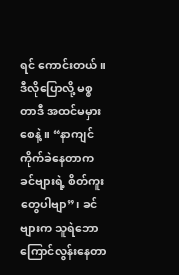ရင် ကောင်းတယ်။ ဒီလိုပြောလို့ မစ္စတာဒီ အထင်မမှားစေနဲ့။ “နာကျင်ကိုက်ခဲနေတာက ခင်ဗျားရဲ့ စိတ်ကူးတွေပါဗျာ”၊ ခင်ဗျားက သူရဲဘောကြောင်လွန်းနေတာ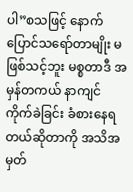ပါ”စသဖြင့် နောက်ပြောင်သရော်တာမျိုး မဖြစ်သင့်ဘူး မစ္စတာဒီ အမှန်တကယ် နာကျင်ကိုက်ခဲခြင်း ခံစားနေရတယ်ဆိုတာကို အသိအမှတ်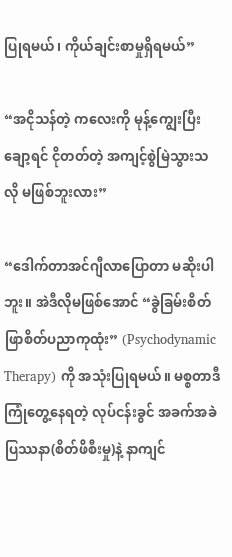ပြုရမယ်၊ ကိုယ်ချင်းစာမှုရှိရမယ်”

“အငိုသန်တဲ့ ကလေးကို မုန့်ကျွေးပြီးချော့ရင် ငိုတတ်တဲ့ အကျင့်စွဲမြဲသွားသလို မဖြစ်ဘူးလား”

“ဒေါက်တာအင်ဂျီလာပြောတာ မဆိုးပါဘူး။ အဲဒီလိုမဖြစ်အောင် “ခွဲခြမ်းစိတ်ဖြာစိတ်ပညာကုထုံး” (Psychodynamic Therapy) ကို အသုံးပြုရမယ်။ မစ္စတာဒီကြုံတွေ့နေရတဲ့ လုပ်ငန်းခွင် အခက်အခဲပြဿနာ(စိတ်ဖိစီးမှု)နဲ့ နာကျင်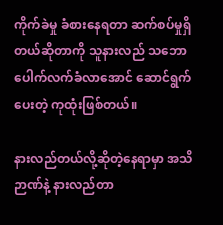ကိုက်ခဲမှု ခံစားနေရတာ ဆက်စပ်မှုရှိတယ်ဆိုတာကို သူနားလည် သဘောပေါက်လက်ခံလာအောင် ဆောင်ရွက်ပေးတဲ့ ကုထုံးဖြစ်တယ်။

နားလည်တယ်လို့ဆိုတဲ့နေရာမှာ အသိဉာဏ်နဲ့ နားလည်တာ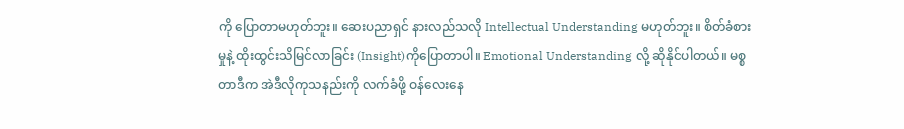ကို ပြောတာမဟုတ်ဘူး။ ဆေးပညာရှင် နားလည်သလို Intellectual Understanding မဟုတ်ဘူး။ စိတ်ခံစားမှုနဲ့ ထိုးထွင်းသိမြင်လာခြင်း (Insight)ကိုပြောတာပါ။ Emotional Understanding လို့ ဆိုနိုင်ပါတယ်။ မစ္စတာဒီက အဲဒီလိုကုသနည်းကို လက်ခံဖို့ ဝန်လေးနေ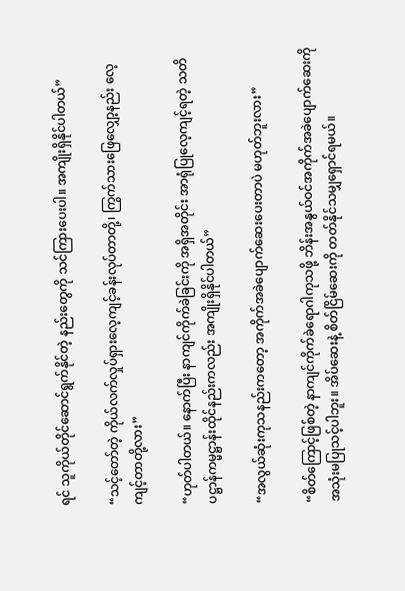ရင် သူကိုယ်တိုင်ဆောင်ရွက်နိုင်တဲ့ နည်းတွေကို သင်ကြားပေးပါ။ အကျိုးရှိနိုင်ပါတယ်”

“သင့်တော်တဲ့ ကိုယ်လက်လှုပ်ရှားလေ့ကျင့်ခန်းလုပ်တာတို့၊ ကြွက်သားဖြေလျှော့နည်း လေ့ကျင့်တာတို့လား”

“ဟုတ်ပါတယ်။ နောက်ပြီး နာကျင်ကိုက်ခဲခြင်းကို အရှိအတိုင်း အာရုံပြုလေ့ကျင့်ရတဲ့ သတိပဋ္ဌာန်ကမ္မဋ္ဌာန်းထိုင်နည်းကလည်း အကျိုးရှိနိုင်ပါတယ်”

“အလွယ်ဆုံးကုသနည်းကတော့ အကိုက်အခဲပျောက်ဆေးပေးတာပဲ မဟုတ်ဘူးလား”

“စိတ်ကြောင့်ဖြစ်တဲ့ နာကျင်ကိုက်ခဲရောဂါကုသဖို့ ဘိန်းအနွယ်ဝင်အကိုက်အခဲပျောက်ဆေးကို အသုံးမပြုသင့်ပါဘူး။ အိပ်ဆေးနဲ့ စိတ်ငြိမ်ဆေးကို တတ်နိုင်သမျှရှောင်ရမယ်။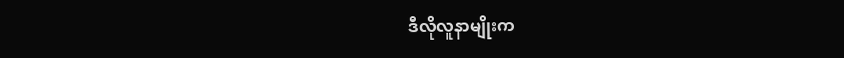ဒီလိုလူနာမျိုးက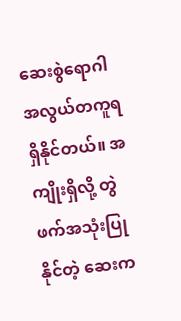ဆေးစွဲရောဂါ အလွယ်တကူရရှိနိုင်တယ်။ အကျိုးရှိလို့ တွဲဖက်အသုံးပြုနိုင်တဲ့ ဆေးက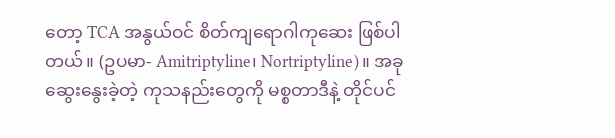တော့ TCA အနွယ်ဝင် စိတ်ကျရောဂါကုဆေး ဖြစ်ပါတယ်။ (ဥပမာ- Amitriptyline၊ Nortriptyline)။ အခုဆွေးနွေးခဲ့တဲ့ ကုသနည်းတွေကို မစ္စတာဒီနဲ့ တိုင်ပင်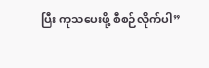ပြီး ကုသပေးဖို့ စီစဉ်လိုက်ပါ”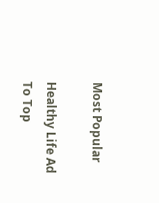Most Popular

Healthy Life Ad
To Top